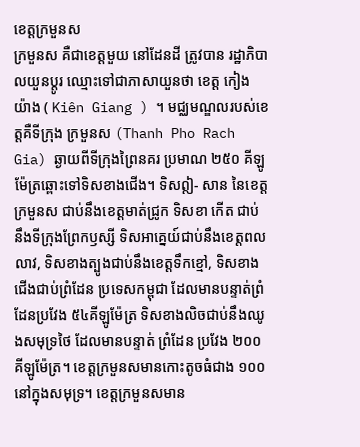ខេត្តក្រមួនស
ក្រមួនស គឺជាខេត្តមួយ នៅដែនដី ត្រូវបាន រដ្ឋាភិបាលយួនប្តូរ ឈ្មោះទៅជាភាសាយួនថា ខេត្ត កៀង យ៉ាង ( Kiên Giang ) ។ មជ្ឈមណ្ឌលរបស់ខេត្តគឺទីក្រុង ក្រមួនស (Thanh Pho Rach Gia) ឆ្ងាយពីទីក្រុងព្រៃនគរ ប្រមាណ ២៥០ គីឡូម៉ែត្រឆ្ពោះទៅទិសខាងជើង។ ទិសឦ- សាន នៃខេត្តក្រមួនស ជាប់នឹងខេត្តមាត់ជ្រូក ទិសខា កើត ជាប់ នឹងទីក្រុងព្រែកឫស្សី ទិសអាគ្នេយ៍ជាប់នឹងខេត្តពលលាវ, ទិសខាងត្បូងជាប់នឹងខេត្តទឹកខ្មៅ, ទិសខាងជើងជាប់ព្រំដែន ប្រទេសកម្ពុជា ដែលមានបន្ទាត់ព្រំដែនប្រវែង ៥៤គីឡូម៉ែត្រ ទិសខាងលិចជាប់នឹងឈូងសមុទ្រថៃ ដែលមានបន្ទាត់ ព្រំដែន ប្រវែង ២០០ គីឡូម៉ែត្រ។ ខេត្តក្រមួនសមានកោះតូចធំជាង ១០០ នៅក្នុងសមុទ្រ។ ខេត្តក្រមួនសមាន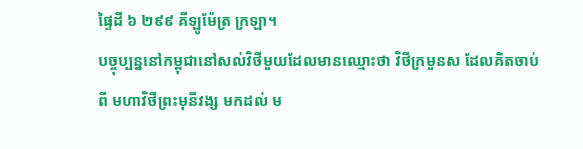ផ្ទៃដី ៦ ២៩៩ គីឡូម៉ែត្រ ក្រឡា។
បច្ចុប្បន្ននៅកម្ពុជានៅសល់វិថីមួយដែលមានឈ្មោះថា វិថីក្រមួនស ដែលគិតចាប់ពី មហាវិថីព្រះមុនីវង្ស មកដល់ ម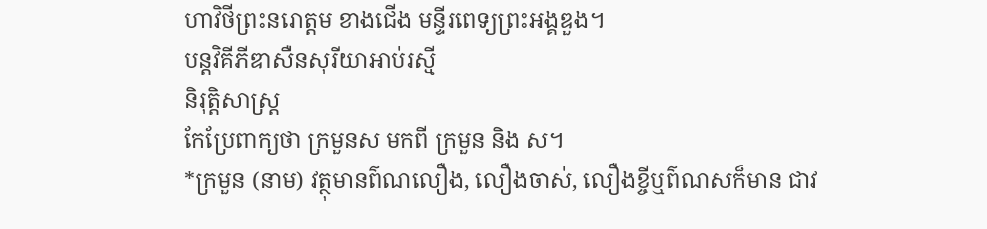ហាវិថីព្រះនរោត្តម ខាងជើង មន្ទីរពេទ្យព្រះអង្គឌួង។
បន្តវិគីភីឌាសឺនសុរីយាអាប់រស្មី
និរុត្តិសាស្ត្រ
កែប្រែពាក្យថា ក្រមួនស មកពី ក្រមួន និង ស។
*ក្រមួន (នាម) វត្ថុមានព៌ណលឿង, លឿងចាស់, លឿងខ្ចីឬព៌ណសក៏មាន ជាវ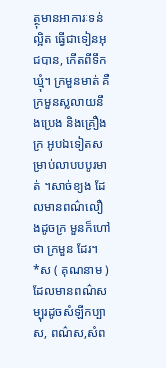ត្ថុមានអាការៈទន់ល្អិត ធ្វើជាទៀនអុជបាន, កើតពីទឹក ឃ្មុំ។ ក្រមួនមាត់ គឺក្រមួនស្លលាយនឹងប្រេង និងគ្រឿងក្រ អូបឯទៀតសម្រាប់លាបបបូរមាត់ ។សាច់ខ្យង ដែលមានពណ៌លឿងដូចក្រ មួនក៏ហៅថា ក្រមួន ដែរ។
*ស ( គុណនាម ) ដែលមានពណ៌សម្បុរដូចសំឡីកប្បាស, ពណ៌ស,សំព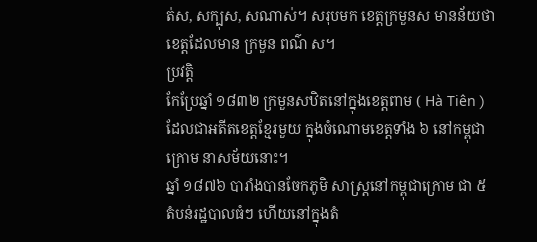ត់ស, សក្បុស, សណាស់។ សរុបមក ខេត្តក្រមួនស មានន័យថា ខេត្តដែលមាន ក្រមួន ពណ៌ ស។
ប្រវត្តិ
កែប្រែឆ្នាំ ១៨៣២ ក្រមួនសឋិតនៅក្នុងខេត្តពាម ( Hà Tiên ) ដែលជាអតីតខេត្តខ្មែរមួយ ក្នុងចំណោមខេត្តទាំង ៦ នៅកម្ពុជាក្រោម នាសម័យនោះ។
ឆ្នាំ ១៨៧៦ បារាំងបានចែកភូមិ សាស្ត្រនៅកម្ពុជាក្រោម ជា ៥ តំបន់រដ្ឋបាលធំៗ ហើយនៅក្នុងតំ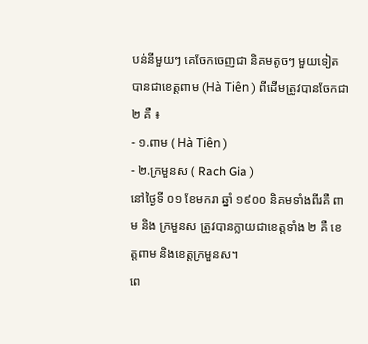បន់នីមួយៗ គេចែកចេញជា និគមតូចៗ មួយទៀត បានជាខេត្តពាម (Hà Tiên ) ពីដើមត្រូវបានចែកជា ២ គឺ ៖
- ១.ពាម ( Hà Tiên )
- ២.ក្រមួនស ( Rach Gia )
នៅថ្ងៃទី ០១ ខែមករា ឆ្នាំ ១៩០០ និគមទាំងពីរគឺ ពាម និង ក្រមួនស ត្រូវបានក្លាយជាខេត្តទាំង ២ គឺ ខេត្តពាម និងខេត្តក្រមួនស។
ពេ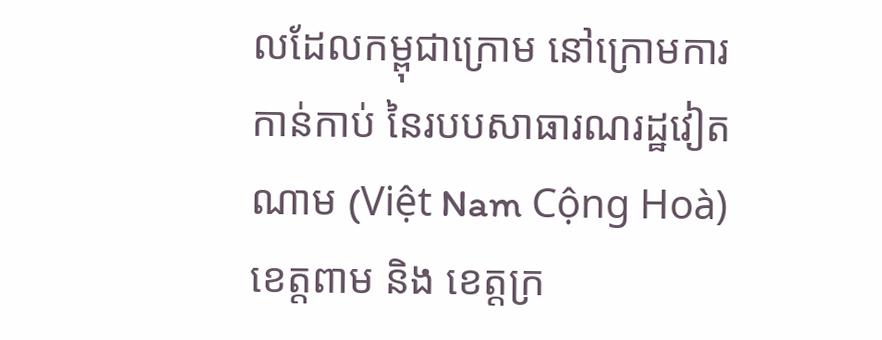លដែលកម្ពុជាក្រោម នៅក្រោមការកាន់កាប់ នៃរបបសាធារណរដ្ឋវៀតណាម (Việt Nam Cộng Hoà) ខេត្តពាម និង ខេត្តក្រ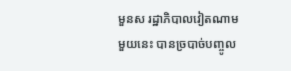មួនស រដ្ឋាភិបាលវៀតណាមមួយនេះ បានច្របាច់បញ្ចូល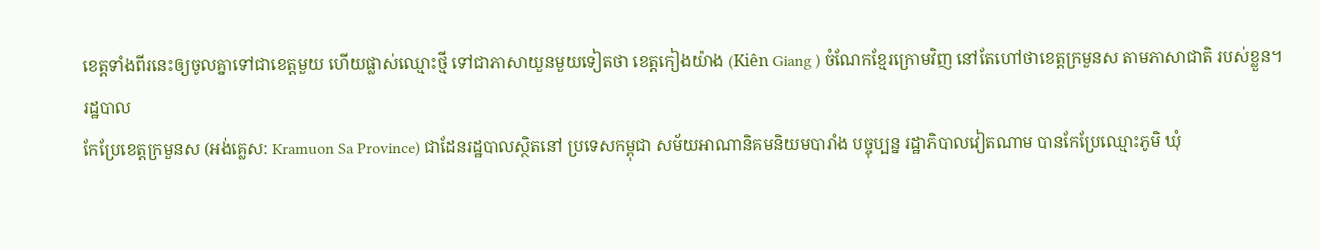ខេត្តទាំងពីរនេះឲ្យចូលគ្នាទៅជាខេត្តមួយ ហើយផ្លាស់ឈ្មោះថ្មី ទៅជាភាសាយួនមួយទៀតថា ខេត្តកៀងយ៉ាង (Kiên Giang ) ចំណែកខ្មែរក្រោមវិញ នៅតែហៅថាខេត្តក្រមួនស តាមភាសាជាតិ របស់ខ្លួន។
រដ្ឋបាល
កែប្រែខេត្តក្រមួនស (អង់គ្លេស: Kramuon Sa Province) ជាដែនរដ្ឋបាលស្ថិតនៅ ប្រទេសកម្ពុជា សម័យអាណានិគមនិយមបារាំង បច្ចុប្បន្ន រដ្ឋាភិបាលវៀតណាម បានកែប្រែឈ្មោះភូមិ ឃុំ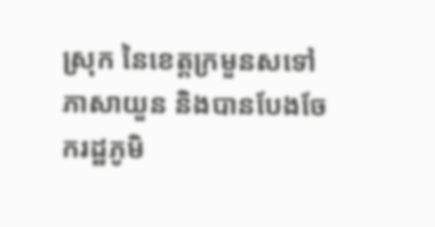ស្រុក នៃខេត្តក្រមួនសទៅភាសាយួន និងបានបែងចែករដ្ឋភូមិ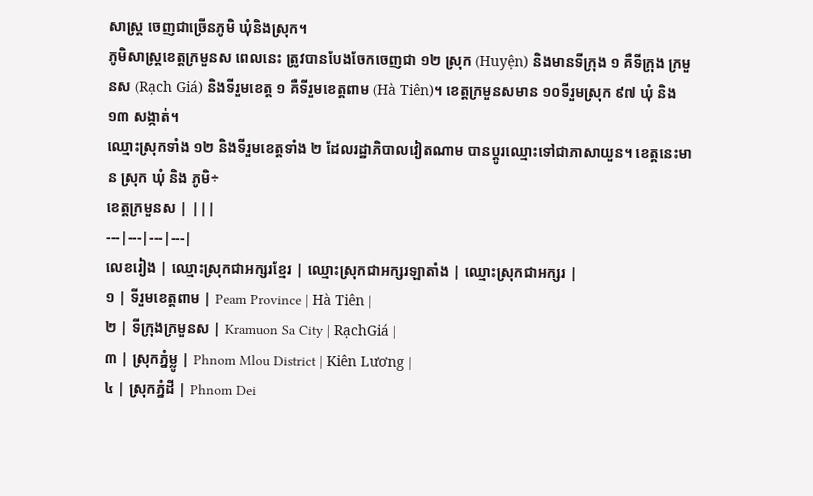សាស្ត្រ ចេញជាច្រើនភូមិ ឃុំនិងស្រុក។
ភូមិសាស្ត្រខេត្តក្រមួនស ពេលនេះ ត្រូវបានបែងចែកចេញជា ១២ ស្រុក (Huyện) និងមានទីក្រុង ១ គឺទីក្រុង ក្រមួនស (Rạch Giá) និងទីរួមខេត្ត ១ គឺទីរួមខេត្តពាម (Hà Tiên)។ ខេត្តក្រមួនសមាន ១០ទីរួមស្រុក ៩៧ ឃុំ និង ១៣ សង្កាត់។
ឈ្មោះស្រុកទាំង ១២ និងទីរួមខេត្តទាំង ២ ដែលរដ្ឋាភិបាលវៀតណាម បានប្តូរឈ្មោះទៅជាភាសាយួន។ ខេត្តនេះមាន ស្រុក ឃុំ និង ភូមិ÷
ខេត្តក្រមួនស | |||
---|---|---|---|
លេខរៀង | ឈ្មោះស្រុកជាអក្សរខ្មែរ | ឈ្មោះស្រុកជាអក្សរឡាតាំង | ឈ្មោះស្រុកជាអក្សរ |
១ | ទីរួមខេត្តពាម | Peam Province | Hà Tiên |
២ | ទីក្រុងក្រមួនស | Kramuon Sa City | RạchGiá |
៣ | ស្រុកភ្នំម្លូ | Phnom Mlou District | Kiên Lương |
៤ | ស្រុកភ្នំដី | Phnom Dei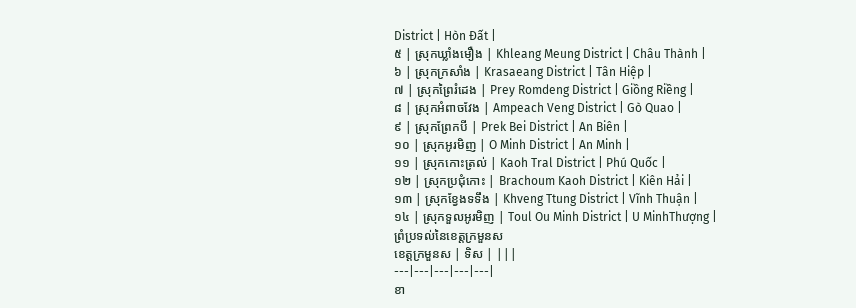District | Hòn Đất |
៥ | ស្រុកឃ្លាំងមឿង | Khleang Meung District | Châu Thành |
៦ | ស្រុកក្រសាំង | Krasaeang District | Tân Hiệp |
៧ | ស្រុកព្រៃរំដេង | Prey Romdeng District | Giồng Riềng |
៨ | ស្រុកអំពាចវែង | Ampeach Veng District | Gò Quao |
៩ | ស្រុកព្រែកបី | Prek Bei District | An Biên |
១០ | ស្រុកអូរមិញ | O Minh District | An Minh |
១១ | ស្រុកកោះត្រល់ | Kaoh Tral District | Phú Quốc |
១២ | ស្រុកប្រជុំកោះ | Brachoum Kaoh District | Kiên Hải |
១៣ | ស្រុកខ្វែងទទឹង | Khveng Ttung District | Vĩnh Thuận |
១៤ | ស្រុកទួលអូរមិញ | Toul Ou Minh District | U MinhThượng |
ព្រំប្រទល់នៃខេត្តក្រមួនស
ខេត្តក្រមួនស | ទិស | |||
---|---|---|---|---|
ខា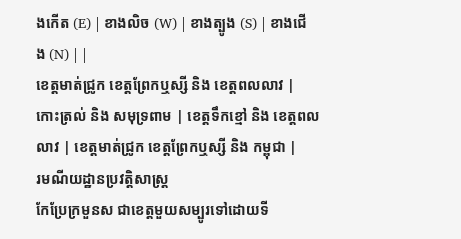ងកើត (E) | ខាងលិច (W) | ខាងត្បូង (S) | ខាងជើង (N) | |
ខេត្តមាត់ជ្រូក ខេត្តព្រែកឬស្សី និង ខេត្តពលលាវ | កោះត្រល់ និង សមុទ្រពាម | ខេត្តទឹកខ្មៅ និង ខេត្តពលលាវ | ខេត្តមាត់ជ្រូក ខេត្តព្រែកឬស្សី និង កម្ពុជា |
រមណីយដ្ឋានប្រវត្តិសាស្ត្រ
កែប្រែក្រមួនស ជាខេត្តមួយសម្បូរទៅដោយទី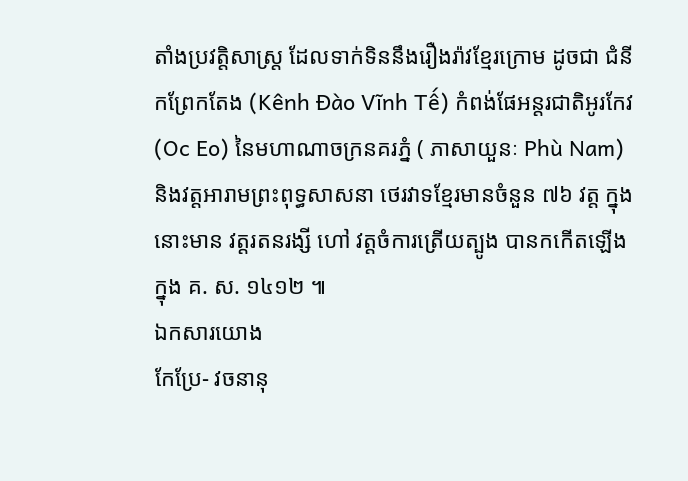តាំងប្រវត្តិសាស្ត្រ ដែលទាក់ទិននឹងរឿងរ៉ាវខ្មែរក្រោម ដូចជា ជំនីកព្រែកតែង (Kênh Đào Vĩnh Tế) កំពង់ផែអន្តរជាតិអូរកែវ (Oc Eo) នៃមហាណាចក្រនគរភ្នំ ( ភាសាយួនៈ Phù Nam) និងវត្តអារាមព្រះពុទ្ធសាសនា ថេរវាទខ្មែរមានចំនួន ៧៦ វត្ត ក្នុងនោះមាន វត្តរតនរង្សី ហៅ វត្តចំការត្រើយត្បូង បានកកើតឡើងក្នុង គ. ស. ១៤១២ ៕
ឯកសារយោង
កែប្រែ- វចនានុ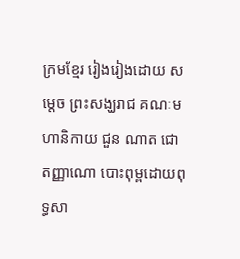ក្រមខ្មែរ រៀងរៀងដោយ សម្តេច ព្រះសង្ឃរាជ គណៈមហានិកាយ ជួន ណាត ជោតញ្ញាណោ បោះពុម្ពដោយពុទ្ធសា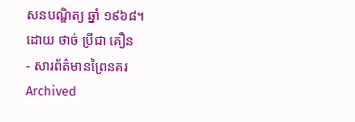សនបណ្ឌិត្យ ឆ្នាំ ១៩៦៨។
ដោយ ថាច់ ប្រីជា គឿន
- សារព័ត៌មានព្រៃនគរ Archived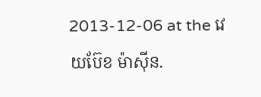2013-12-06 at the វេយប៊ែខ ម៉ាស៊ីន.